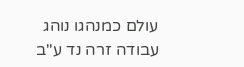עולם כמנהגו נוהג
עבודה זרה נד ע"ב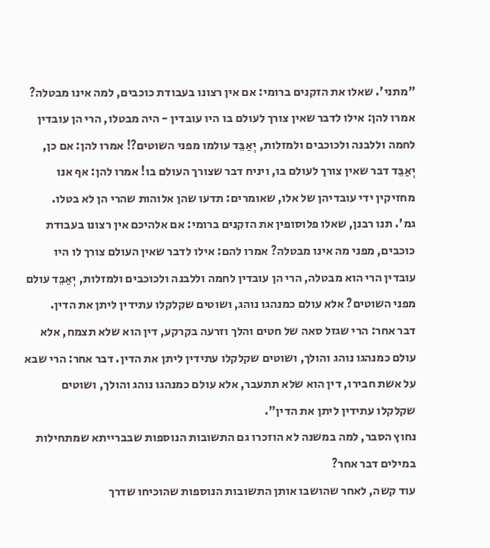"מתני'. שאלו את הזקנים ברומי: אם אין רצונו בעבודת כוכבים, למה אינו מבטלה? אמרו להן: אילו לדבר שאין צורך לעולם בו היו עובדין - היה מבטלו, הרי הן עובדין לחמה וללבנה ולכוכבים ולמזלות, יְאַבֵּד עולמו מפני השוטים?! אמרו להן: אם כן, יְאַבֵּד דבר שאין צורך לעולם בו, ויניח דבר שצורך העולם בו! אמרו להן: אף אנו מחזיקין ידי עובדיהן של אלו, שאומרים: תדעו שהן אלוהות שהרי הן לא בטלו.
גמ'. תנו רבנן, שאלו פלוסופין את הזקנים ברומי: אם אלהיכם אין רצונו בעבודת כוכבים, מפני מה אינו מבטלה? אמרו להם: אילו לדבר שאין העולם צורך לו היו עובדין הרי הוא מבטלה, הרי הן עובדין לחמה וללבנה ולכוכבים ולמזלות, יְאַבֵּד עולם מפני השוטים? אלא עולם כמנהגו נוהג, ושוטים שקלקלו עתידין ליתן את הדין.
דבר אחר: הרי שגזל סאה של חטים והלך וזרעה בקרקע, דין הוא שלא תצמח, אלא עולם כמנהגו נוהג והולך, ושוטים שקלקלו עתידין ליתן את הדין. דבר אחר: הרי שבא על אשת חבירו, דין הוא שלא תתעבר, אלא עולם כמנהגו נוהג והולך, ושוטים שקלקלו עתידין ליתן את הדין".
נחוץ הסבר, למה במשנה לא הוזכרו גם התשובות הנוספות שבברייתא שמתחילות במילים דבר אחר?
עוד קשה, לאחר שהושבו אותן התשובות הנוספות שהוכיחו שדרך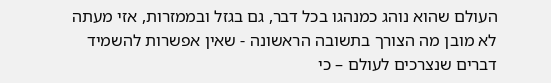העולם שהוא נוהג כמנהגו בכל דבר, גם בגזל ובממזרות, אזי מעתה לא מובן מה הצורך בתשובה הראשונה - שאין אפשרות להשמיד דברים שנצרכים לעולם – כי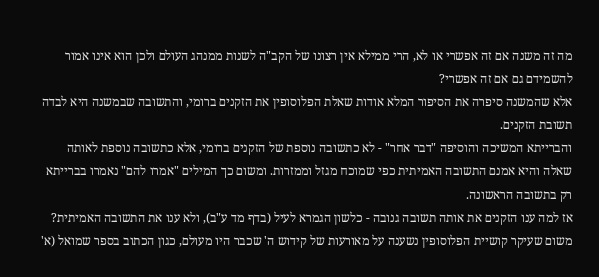מה זה משנה אם זה אפשרי או לא, הרי ממילא אין רצונו של הקב"ה לשנות ממנהג העולם ולכן הוא אינו אמור להשמידם גם אם זה אפשרי?
אלא שהמשנה סיפרה את הסיפור המלא אודות שאלת הפלוסופין את הזקנים ברומי, והתשובה שבמשנה היא לבדה תשובת הזקנים.
והברייתא המשיכה והוסיפה "דבר אחר" - לא כתשובה נוספת של הזקנים ברומי, אלא כתשובה נוספת לאותה שאלה והיא אמנם התשובה האמיתית כפי שמוכח מגזל וממזרות. ומשום כך המילים "אמרו להם" נאמרו בברייתא רק בתשובה הראשונה.
אז למה ענו הזקנים את אותה תשובה גנובה - כלשון הגמרא לעיל (בדף מד ע"ב), ולא ענו את התשובה האמיתית?
משום שעיקר קושיית הפלוסופין נשענה על מאורעות של קידוש ה' שכבר היו מעולם, כגון הכתוב בספר שמואל (א'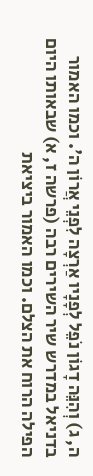ה, ג) וְהִנֵּה דָגוֹן נֹפֵל לְפָנָיו אַרְצָה לִפְנֵי אֲרוֹן ה'. וכמו האמור בדניאל במדרש שיר השירים רבה (פרשה ז, א) שבאותו היום הפילה הרוח את הצלם. וכמו האמור ביציאת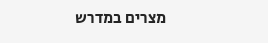מצרים במדרש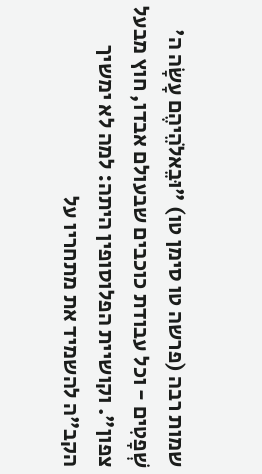שמות רבה (פרשה טו סימן טו) "וּבֵאלֹהֵיהֶם עָשָׂה ה' שְׁפָטִים - וכל עבודת כוכבים שבעולם אבדו, חוץ מבעל צפון". וקושיית הפלוסופין היתה: למה לא ימשיך הקב"ה להשמיד את מתחריו על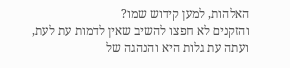האלהות, למען קידוש שמו?
והזקנים לא חפצו להשיב שאין לדמות עת לעת, ועתה עת גלות היא והנהגה של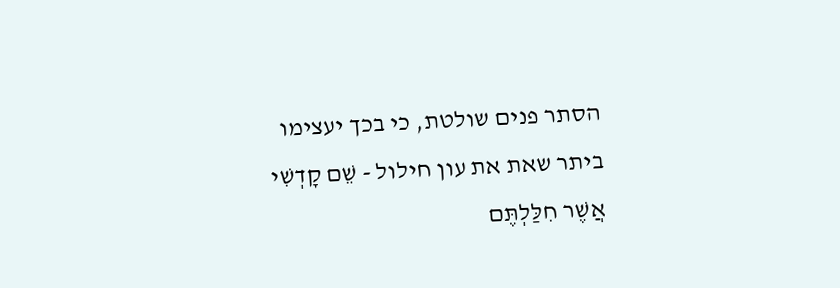הסתר פנים שולטת, כי בכך יעצימו ביתר שאת את עון חילול - שֵׁם קָדְשִׁי אֲשֶׁר חִלַּלְתֶּם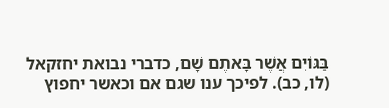בַּגּוֹיִם אֲשֶׁר בָּאתֶם שָׁם, כדברי נבואת יחזקאל (לו, כב). לפיכך ענו שגם אם וכאשר יחפוץ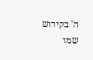ה' בקידוש שמו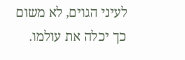לעיני הגוים, לא משום כך יכלה את עולמו.